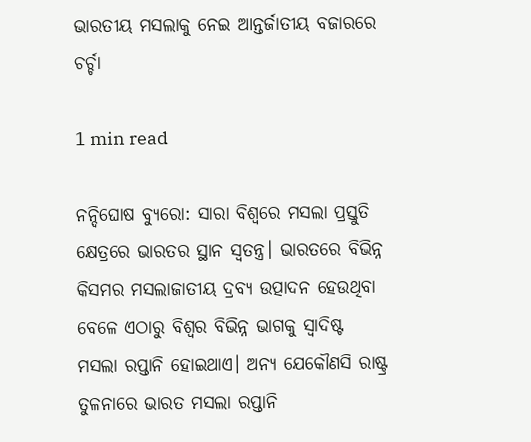ଭାରତୀୟ ମସଲାକୁ ନେଇ ଆନ୍ତର୍ଜାତୀୟ ବଜାରରେ ଚର୍ଚ୍ଚା

1 min read

ନନ୍ଦିଘୋଷ ବ୍ୟୁରୋ: ସାରା ବିଶ୍ବରେ ମସଲା ପ୍ରସ୍ତୁତି କ୍ଷେତ୍ରରେ ଭାରତର ସ୍ଥାନ ସ୍ବତନ୍ତ୍ର। ଭାରତରେ ବିଭିନ୍ନ କିସମର ମସଲାଜାତୀୟ ଦ୍ରବ୍ୟ ଉତ୍ପାଦନ ହେଉଥିବା ବେଳେ ଏଠାରୁ ବିଶ୍ବର ବିଭିନ୍ନ ଭାଗକୁ ସ୍ବାଦିଷ୍ଟ ମସଲା ରପ୍ତାନି ହୋଇଥାଏ। ଅନ୍ୟ ଯେକୌଣସି ରାଷ୍ଟ୍ର ତୁଳନାରେ ଭାରତ ମସଲା ରପ୍ତାନି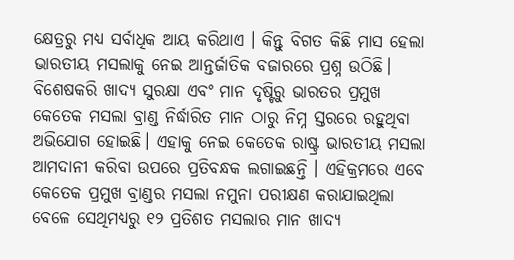କ୍ଷେତ୍ରରୁ ମଧ୍ୟ ସର୍ବାଧିକ ଆୟ କରିଥାଏ । କିନ୍ତୁ ବିଗତ କିଛି ମାସ ହେଲା ଭାରତୀୟ ମସଲାକୁ ନେଇ ଆନ୍ତର୍ଜାତିକ ବଜାରରେ ପ୍ରଶ୍ନ ଉଠିଛି। ବିଶେଷକରି ଖାଦ୍ୟ ସୁରକ୍ଷା ଏବଂ ମାନ ଦୃଷ୍ଟିରୁ ଭାରତର ପ୍ରମୁଖ କେତେକ ମସଲା ବ୍ରାଣ୍ଡ ନିର୍ଦ୍ଧାରିତ ମାନ ଠାରୁ ନିମ୍ନ ସ୍ତରରେ ରହୁଥିବା ଅଭିଯୋଗ ହୋଇଛି। ଏହାକୁ ନେଇ କେତେକ ରାଷ୍ଟ୍ର ଭାରତୀୟ ମସଲା ଆମଦାନୀ କରିବା ଉପରେ ପ୍ରତିବନ୍ଧକ ଲଗାଇଛନ୍ତି । ଏହିକ୍ରମରେ ଏବେ କେତେକ ପ୍ରମୁଖ ବ୍ରାଣ୍ଡର ମସଲା ନମୁନା ପରୀକ୍ଷଣ କରାଯାଇଥିଲା ବେଳେ ସେଥିମଧ୍ୟରୁ ୧୨ ପ୍ରତିଶତ ମସଲାର ମାନ ଖାଦ୍ୟ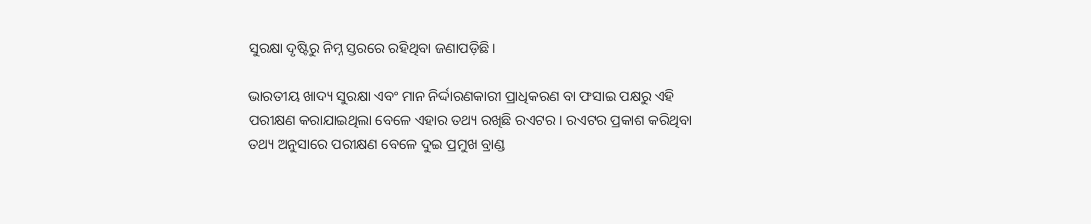ସୁରକ୍ଷା ଦୃଷ୍ଟିରୁ ନିମ୍ନ ସ୍ତରରେ ରହିଥିବା ଜଣାପଡ଼ିଛି।

ଭାରତୀୟ ଖାଦ୍ୟ ସୁରକ୍ଷା ଏବଂ ମାନ ନିର୍ଦ୍ଦାରଣକାରୀ ପ୍ରାଧିକରଣ ବା ଫସାଇ ପକ୍ଷରୁ ଏହି ପରୀକ୍ଷଣ କରାଯାଇଥିଲା ବେଳେ ଏହାର ତଥ୍ୟ ରଖିଛି ରଏଟର। ରଏଟର ପ୍ରକାଶ କରିଥିବା ତଥ୍ୟ ଅନୁସାରେ ପରୀକ୍ଷଣ ବେଳେ ଦୁଇ ପ୍ରମୁଖ ବ୍ରାଣ୍ଡ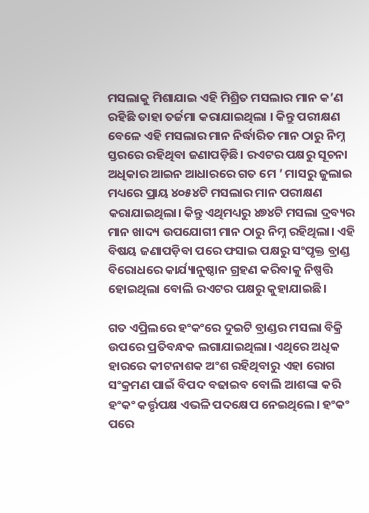ମସଲାକୁ ମିଶାଯାଇ ଏହି ମିଶ୍ରିତ ମସଲାର ମାନ କ’ଣ ରହିଛି ତାହା ତର୍ଜମା କରାଯାଇଥିଲା । କିନ୍ତୁ ପରୀକ୍ଷଣ ବେଳେ ଏହି ମସଲାର ମାନ ନିର୍ଦ୍ଧାରିତ ମାନ ଠାରୁ ନିମ୍ନ ସ୍ତରରେ ରହିଥିବା ଜଣାପଡ଼ିଛି। ରଏଟର ପକ୍ଷରୁ ସୂଚନା ଅଧିକାର ଆଇନ ଆଧାରରେ ଗତ ମେ ’ ମାସରୁ ଜୁଲାଇ ମଧ୍ୟରେ ପ୍ରାୟ ୪୦୫୪ଟି ମସଲାର ମାନ ପରୀକ୍ଷଣ କରାଯାଇଥିଲା। କିନ୍ତୁ ଏଥିମଧ୍ୟରୁ ୪୭୪ଟି ମସଲା ଦ୍ରବ୍ୟର ମାନ ଖାଦ୍ୟ ଉପଯୋଗୀ ମାନ ଠାରୁ ନିମ୍ନ ରହିଥିଲା। ଏହି ବିଷୟ ଜଣାପଡ଼ିବା ପରେ ଫସାଇ ପକ୍ଷରୁ ସଂପୃକ୍ତ ବ୍ରାଣ୍ଡ ବିରୋଧରେ କାର୍ଯ୍ୟାନୁଷ୍ଠାନ ଗ୍ରହଣ କରିବାକୁ ନିଷ୍ପତ୍ତି ହୋଇଥିଲା ବୋଲି ରଏଟର ପକ୍ଷରୁ କୁହାଯାଇଛି।

ଗତ ଏପ୍ରିଲରେ ହଂକଂରେ ଦୁଇଟି ବ୍ରାଣ୍ଡର ମସଲା ବିକ୍ରି ଉପରେ ପ୍ରତିବନ୍ଧକ ଲଗାଯାଇଥିଲା। ଏଥିରେ ଅଧିକ ହାରରେ କୀଟନାଶକ ଅଂଶ ରହିଥିବାରୁ ଏହା ରୋଗ ସଂକ୍ରମଣ ପାଇଁ ବିପଦ ବଢାଇବ ବୋଲି ଆଶଙ୍କା କରି ହଂକଂ କର୍ତ୍ତୃପକ୍ଷ ଏଭଳି ପଦକ୍ଷେପ ନେଇଥିଲେ। ହଂକଂ ପରେ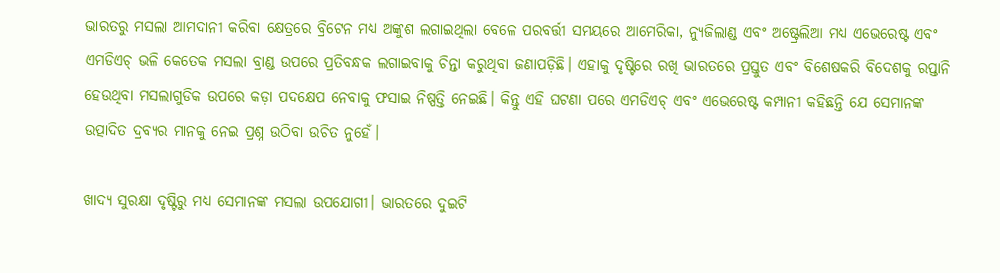ଭାରତରୁ ମସଲା ଆମଦାନୀ କରିବା କ୍ଷେତ୍ରରେ ବ୍ରିଟେନ ମଧ୍ୟ ଅଙ୍କୁଶ ଲଗାଇଥିଲା ବେଳେ ପରବର୍ତ୍ତୀ ସମୟରେ ଆମେରିକା, ନ୍ୟୁଜିଲାଣ୍ଡ ଏବଂ ଅଷ୍ଟ୍ରେଲିଆ ମଧ୍ୟ ଏଭେରେଷ୍ଟ ଏବଂ ଏମଡିଏଚ୍ ଭଳି କେତେକ ମସଲା ବ୍ରାଣ୍ଡ ଉପରେ ପ୍ରତିବନ୍ଧକ ଲଗାଇବାକୁ ଚିନ୍ତା କରୁଥିବା ଜଣାପଡ଼ିଛି। ଏହାକୁ ଦୃଷ୍ଟିରେ ରଖି ଭାରତରେ ପ୍ରସ୍ତୁତ ଏବଂ ବିଶେଷକରି ବିଦେଶକୁ ରପ୍ତାନି ହେଉଥିବା ମସଲାଗୁଡିକ ଉପରେ କଡ଼ା ପଦକ୍ଷେପ ନେବାକୁ ଫସାଇ ନିଷ୍ପତ୍ତି ନେଇଛି। କିନ୍ତୁ ଏହି ଘଟଣା ପରେ ଏମଡିଏଚ୍ ଏବଂ ଏଭେରେଷ୍ଟ କମ୍ପାନୀ କହିଛନ୍ତି ଯେ ସେମାନଙ୍କ ଉତ୍ପାଦିତ ଦ୍ରବ୍ୟର ମାନକୁ ନେଇ ପ୍ରଶ୍ନ ଉଠିବା ଉଚିତ ନୁହେଁ।

ଖାଦ୍ୟ ସୁରକ୍ଷା ଦୃଷ୍ଟିରୁ ମଧ୍ୟ ସେମାନଙ୍କ ମସଲା ଉପଯୋଗୀ। ଭାରତରେ ଦୁଇଟି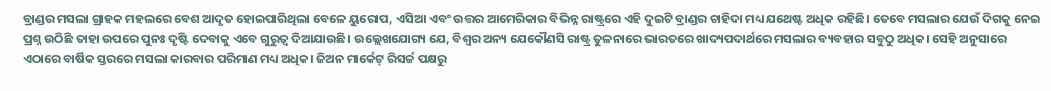ବ୍ରାଣ୍ଡର ମସଲା ଗ୍ରାହକ ମହଲରେ ବେଶ ଆଦୃତ ହୋଇପାରିଥିଲା ବେଳେ ୟୁରୋପ, ଏସିଆ ଏବଂ ଉତ୍ତର ଆମେରିକାର ବିଭିନ୍ନ ରାଷ୍ଟ୍ରରେ ଏହି ଦୁଇଟି ବ୍ରାଣ୍ଡର ଚାହିଦା ମଧ୍ୟ ଯଥେଷ୍ଟ ଅଧିକ ରହିଛି। ତେବେ ମସଲାର ଯେଉଁ ଦିଗକୁ ନେଇ ପ୍ରଶ୍ନ ଉଠିଛି ତାହା ଉପରେ ପୁନଃ ଦୃଷ୍ଟି ଦେବାକୁ ଏବେ ଗୁରୁତ୍ବ ଦିଆଯାଉଛି। ଉଲ୍ଲେଖଯୋଗ୍ୟ ଯେ, ବିଶ୍ବର ଅନ୍ୟ ଯେକୌଣସି ରାଷ୍ଟ୍ର ତୁଳନାରେ ଭାରତରେ ଖାଦ୍ୟପଦାର୍ଥରେ ମସଲାର ବ୍ୟବହାର ସବୁଠୁ ଅଧିକ। ସେହି ଅନୁସାରେ ଏଠାରେ ବାର୍ଷିକ ସ୍ତରରେ ମସଲା କାରବାର ପରିମାଣ ମଧ୍ୟ ଅଧିକ। ଜିଅନ ମାର୍କେଟ୍ ରିସର୍ଚ୍ଚ ପକ୍ଷରୁ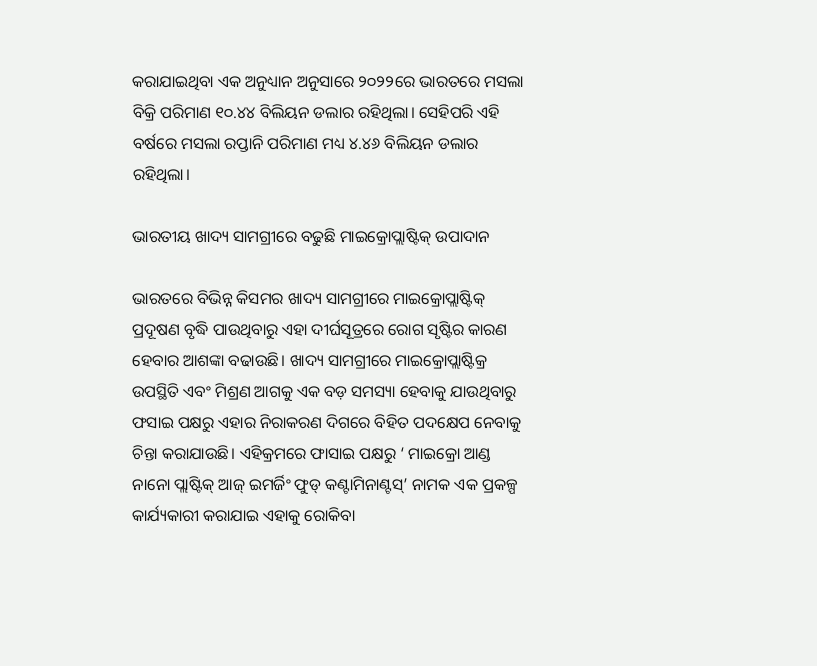କରାଯାଇଥିବା ଏକ ଅନୁଧ୍ୟାନ ଅନୁସାରେ ୨୦୨୨ରେ ଭାରତରେ ମସଲା ବିକ୍ରି ପରିମାଣ ୧୦.୪୪ ବିଲିୟନ ଡଲାର ରହିଥିଲା। ସେହିପରି ଏହି ବର୍ଷରେ ମସଲା ରପ୍ତାନି ପରିମାଣ ମଧ୍ୟ ୪.୪୬ ବିଲିୟନ ଡଲାର ରହିଥିଲା।

ଭାରତୀୟ ଖାଦ୍ୟ ସାମଗ୍ରୀରେ ବଢୁଛି ମାଇକ୍ରୋପ୍ଲାଷ୍ଟିକ୍ ଉପାଦାନ

ଭାରତରେ ବିଭିନ୍ନ କିସମର ଖାଦ୍ୟ ସାମଗ୍ରୀରେ ମାଇକ୍ରୋପ୍ଲାଷ୍ଟିକ୍ ପ୍ରଦୂଷଣ ବୃଦ୍ଧି ପାଉଥିବାରୁ ଏହା ଦୀର୍ଘସୂତ୍ରରେ ରୋଗ ସୃଷ୍ଟିର କାରଣ ହେବାର ଆଶଙ୍କା ବଢାଉଛି। ଖାଦ୍ୟ ସାମଗ୍ରୀରେ ମାଇକ୍ରୋପ୍ଲାଷ୍ଟିକ୍ର ଉପସ୍ଥିତି ଏବଂ ମିଶ୍ରଣ ଆଗକୁ ଏକ ବଡ଼ ସମସ୍ୟା ହେବାକୁ ଯାଉଥିବାରୁ ଫସାଇ ପକ୍ଷରୁ ଏହାର ନିରାକରଣ ଦିଗରେ ବିହିତ ପଦକ୍ଷେପ ନେବାକୁ ଚିନ୍ତା କରାଯାଉଛି। ଏହିକ୍ରମରେ ଫାସାଇ ପକ୍ଷରୁ ‘ ମାଇକ୍ରୋ ଆଣ୍ଡ ନାନୋ ପ୍ଲାଷ୍ଟିକ୍ ଆଜ୍ ଇମର୍ଜିଂ ଫୁଡ୍ କଣ୍ଟାମିନାଣ୍ଟସ୍’ ନାମକ ଏକ ପ୍ରକଳ୍ପ କାର୍ଯ୍ୟକାରୀ କରାଯାଇ ଏହାକୁ ରୋକିବା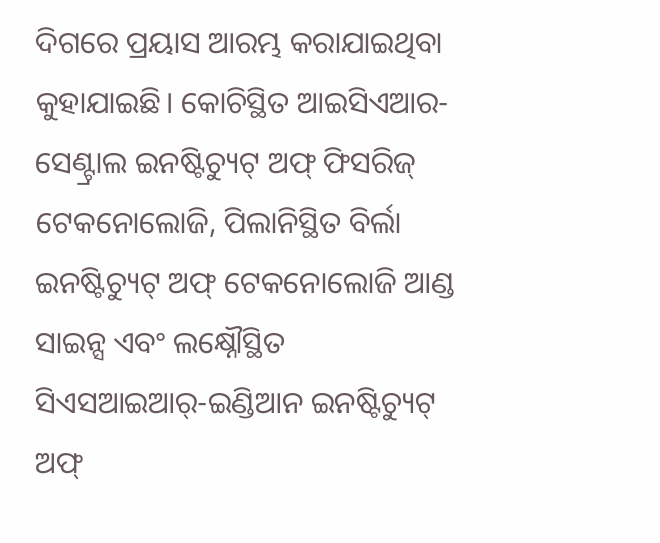ଦିଗରେ ପ୍ରୟାସ ଆରମ୍ଭ କରାଯାଇଥିବା କୁହାଯାଇଛି। କୋଚିସ୍ଥିତ ଆଇସିଏଆର- ସେଣ୍ଟ୍ରାଲ ଇନଷ୍ଟିଚ୍ୟୁଟ୍ ଅଫ୍ ଫିସରିଜ୍ ଟେକନୋଲୋଜି, ପିଲାନିସ୍ଥିତ ବିର୍ଲା ଇନଷ୍ଟିଚ୍ୟୁଟ୍ ଅଫ୍ ଟେକନୋଲୋଜି ଆଣ୍ଡ ସାଇନ୍ସ ଏବଂ ଲକ୍ଷ୍ନୌସ୍ଥିତ ସିଏସଆଇଆର୍-ଇଣ୍ଡିଆନ ଇନଷ୍ଟିଚ୍ୟୁଟ୍ ଅଫ୍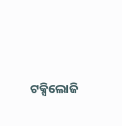ଟକ୍ସିଲୋଜି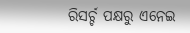ରିସର୍ଚ୍ଚ ପକ୍ଷରୁ ଏନେଇ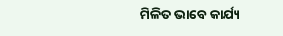ମିଳିତ ଭାବେ କାର୍ଯ୍ୟ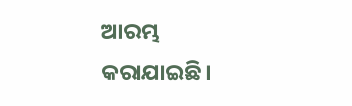ଆରମ୍ଭ କରାଯାଇଛି।